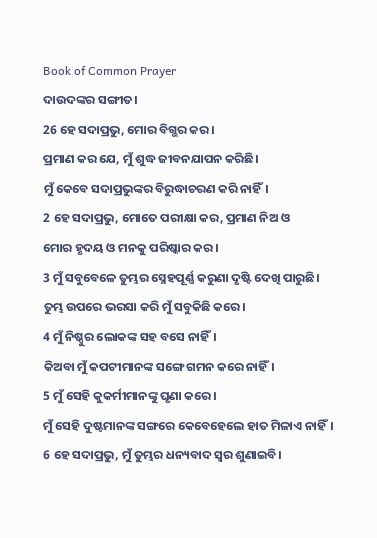Book of Common Prayer
ଦାଉଦଙ୍କର ସଙ୍ଗୀତ।
26 ହେ ସଦାପ୍ରଭୁ, ମୋର ବିଗ୍ଭର କର।
ପ୍ରମାଣ କର ଯେ, ମୁଁ ଶୁଦ୍ଧ ଜୀବନଯାପନ କରିଛି।
ମୁଁ କେବେ ସଦାପ୍ରଭୁଙ୍କର ବିରୁଦ୍ଧାଚରଣ କରି ନାହିଁ।
2 ହେ ସଦାପ୍ରଭୁ, ମୋତେ ପରୀକ୍ଷା କର, ପ୍ରମାଣ ନିଅ ଓ
ମୋର ହୃଦୟ ଓ ମନକୁ ପରିଷ୍କାର କର।
3 ମୁଁ ସବୁବେଳେ ତୁମ୍ଭର ସ୍ନେହପୂର୍ଣ୍ଣ କରୁଣା ଦୃଷ୍ଟି ଦେଖି ପାରୁଛି।
ତୁମ୍ଭ ଉପରେ ଭରସା କରି ମୁଁ ସବୁକିଛି କରେ।
4 ମୁଁ ନିଷ୍ଠୁର ଲୋକଙ୍କ ସହ ବସେ ନାହିଁ।
କିଅବା ମୁଁ କପଟୀମାନଙ୍କ ସଙ୍ଗେ ଗମନ କରେ ନାହିଁ।
5 ମୁଁ ସେହି କୁକର୍ମୀମାନଙ୍କୁ ଘୃଣା କରେ।
ମୁଁ ସେହି ଦୁଷ୍ଟମାନଙ୍କ ସଙ୍ଗରେ କେବେହେଲେ ହାତ ମିଳାଏ ନାହିଁ।
6 ହେ ସଦାପ୍ରଭୁ, ମୁଁ ତୁମ୍ଭର ଧନ୍ୟବାଦ ସ୍ୱର ଶୁଣାଇବି।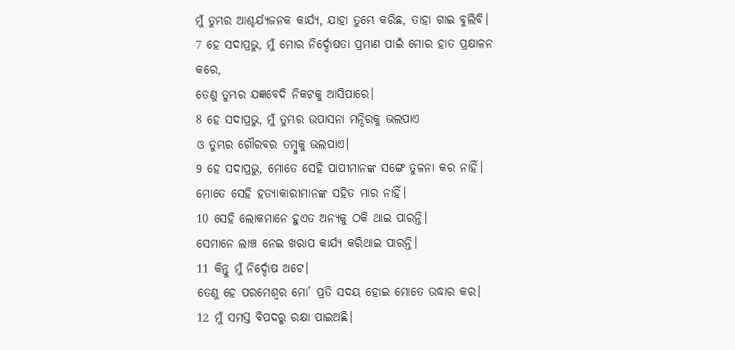ମୁଁ ତୁମ୍ଭର ଆଶ୍ଚର୍ଯ୍ୟଜନକ କାର୍ଯ୍ୟ, ଯାହା ତୁମ୍ଭେ କରିଛ, ତାହା ଗାଇ ବୁଲିବି।
7 ହେ ସଦାପ୍ରଭୁ, ମୁଁ ମୋର ନିର୍ଦ୍ଦୋଷତା ପ୍ରମାଣ ପାଇଁ ମୋର ହାତ ପ୍ରକ୍ଷାଳନ କରେ,
ତେଣୁ ତୁମ୍ଭର ଯଜ୍ଞବେଦି ନିକଟକୁ ଆସିପାରେ।
8 ହେ ସଦାପ୍ରଭୁ, ମୁଁ ତୁମ୍ଭର ଉପାସନା ମନ୍ଦିରକୁ ଭଲପାଏ
ଓ ତୁମ୍ଭର ଗୌରବର ତମ୍ବୁକୁ ଭଲପାଏ।
9 ହେ ସଦାପ୍ରଭୁ, ମୋତେ ସେହି ପାପୀମାନଙ୍କ ସଙ୍ଗେ ତୁଳନା କର ନାହିଁ।
ମୋତେ ସେହି ହତ୍ୟାକାରୀମାନଙ୍କ ସହିତ ମାର ନାହିଁ।
10 ସେହି ଲୋକମାନେ ହୁଏତ ଅନ୍ୟକୁ ଠକି ଥାଇ ପାରନ୍ତି।
ସେମାନେ ଲାଞ୍ଚ ନେଇ ଖରାପ କାର୍ଯ୍ୟ କରିଥାଇ ପାରନ୍ତି।
11 କିନ୍ତୁ ମୁଁ ନିର୍ଦ୍ଦୋଷ ଅଟେ।
ତେଣୁ ହେ ପରମେଶ୍ୱର ମୋ’ ପ୍ରତି ସଦୟ ହୋଇ ମୋତେ ଉଦ୍ଧାର କର।
12 ମୁଁ ସମସ୍ତ ବିପଦରୁ ରକ୍ଷା ପାଇଅଛି।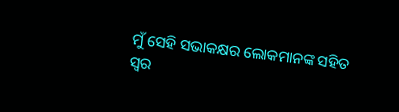ମୁଁ ସେହି ସଭାକକ୍ଷର ଲୋକମାନଙ୍କ ସହିତ ସ୍ୱର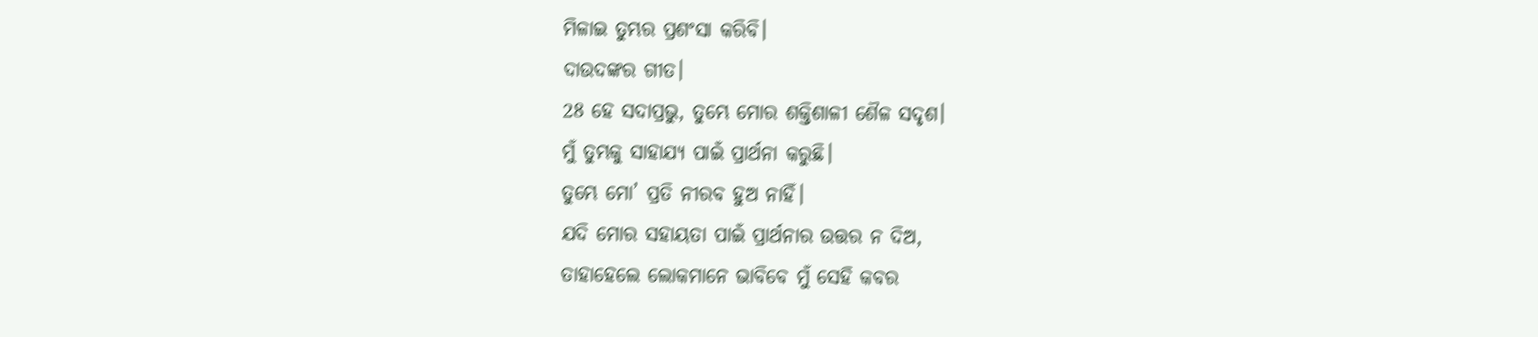ମିଳାଇ ତୁମ୍ଭର ପ୍ରଶଂସା କରିବି।
ଦାଉଦଙ୍କର ଗୀତ।
28 ହେ ସଦାପ୍ରଭୁ, ତୁମ୍ଭେ ମୋର ଶକ୍ତିଶାଳୀ ଶୈଳ ସଦୃଶ।
ମୁଁ ତୁମ୍ଭକୁ ସାହାଯ୍ୟ ପାଇଁ ପ୍ରାର୍ଥନା କରୁଛି।
ତୁମ୍ଭେ ମୋ’ ପ୍ରତି ନୀରବ ହୁଅ ନାହିଁ।
ଯଦି ମୋର ସହାୟତା ପାଇଁ ପ୍ରାର୍ଥନାର ଉତ୍ତର ନ ଦିଅ,
ତାହାହେଲେ ଲୋକମାନେ ଭାବିବେ ମୁଁ ସେହି କବର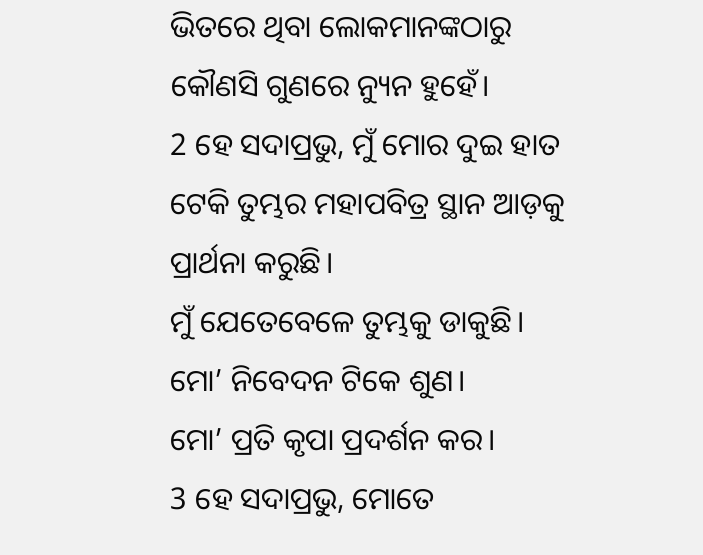ଭିତରେ ଥିବା ଲୋକମାନଙ୍କଠାରୁ କୌଣସି ଗୁଣରେ ନ୍ୟୁନ ହୁହେଁ।
2 ହେ ସଦାପ୍ରଭୁ, ମୁଁ ମୋର ଦୁଇ ହାତ ଟେକି ତୁମ୍ଭର ମହାପବିତ୍ର ସ୍ଥାନ ଆଡ଼କୁ ପ୍ରାର୍ଥନା କରୁଛି।
ମୁଁ ଯେତେବେଳେ ତୁମ୍ଭକୁ ଡାକୁଛି।
ମୋ’ ନିବେଦନ ଟିକେ ଶୁଣ।
ମୋ’ ପ୍ରତି କୃପା ପ୍ରଦର୍ଶନ କର।
3 ହେ ସଦାପ୍ରଭୁ, ମୋତେ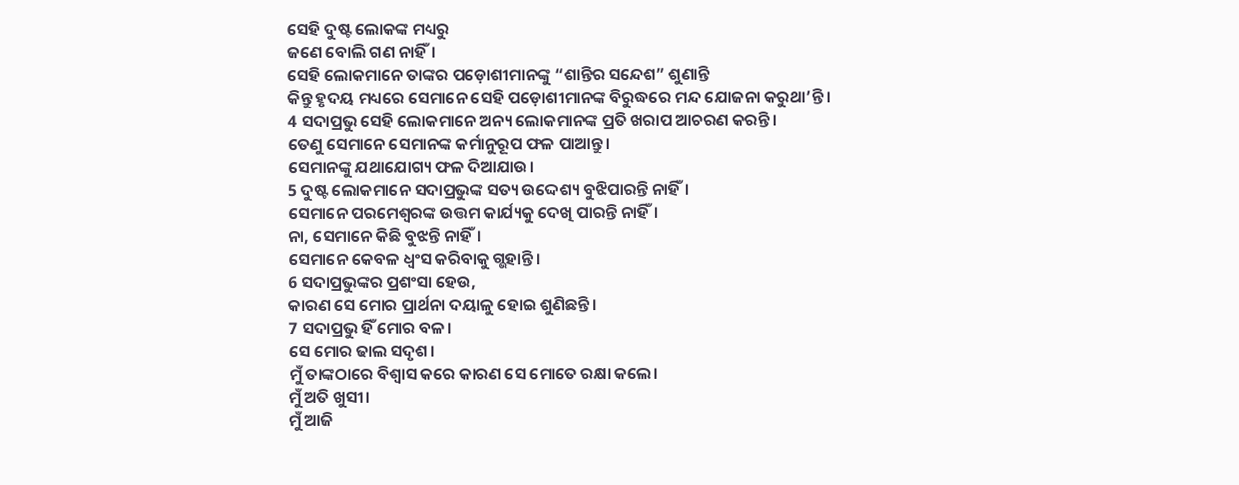ସେହି ଦୁଷ୍ଟ ଲୋକଙ୍କ ମଧ୍ୟରୁ
ଜଣେ ବୋଲି ଗଣ ନାହିଁ।
ସେହି ଲୋକମାନେ ତାଙ୍କର ପଡ଼ୋଶୀମାନଙ୍କୁ “ଶାନ୍ତିର ସନ୍ଦେଶ” ଶୁଣାନ୍ତି
କିନ୍ତୁ ହୃଦୟ ମଧ୍ୟରେ ସେମାନେ ସେହି ପଡ଼ୋଶୀମାନଙ୍କ ବିରୁଦ୍ଧରେ ମନ୍ଦ ଯୋଜନା କରୁଥା’ନ୍ତି।
4 ସଦାପ୍ରଭୁ ସେହି ଲୋକମାନେ ଅନ୍ୟ ଲୋକମାନଙ୍କ ପ୍ରତି ଖରାପ ଆଚରଣ କରନ୍ତି।
ତେଣୁ ସେମାନେ ସେମାନଙ୍କ କର୍ମାନୁରୂପ ଫଳ ପାଆନ୍ତୁ।
ସେମାନଙ୍କୁ ଯଥାଯୋଗ୍ୟ ଫଳ ଦିଆଯାଉ।
5 ଦୁଷ୍ଟ ଲୋକମାନେ ସଦାପ୍ରଭୁଙ୍କ ସତ୍ୟ ଉଦ୍ଦେଶ୍ୟ ବୁଝିପାରନ୍ତି ନାହିଁ।
ସେମାନେ ପରମେଶ୍ୱରଙ୍କ ଉତ୍ତମ କାର୍ଯ୍ୟକୁ ଦେଖି ପାରନ୍ତି ନାହିଁ।
ନା, ସେମାନେ କିଛି ବୁଝନ୍ତି ନାହିଁ।
ସେମାନେ କେବଳ ଧ୍ୱଂସ କରିବାକୁ ଗ୍ଭହାନ୍ତି।
6 ସଦାପ୍ରଭୁଙ୍କର ପ୍ରଶଂସା ହେଉ,
କାରଣ ସେ ମୋର ପ୍ରାର୍ଥନା ଦୟାଳୁ ହୋଇ ଶୁଣିଛନ୍ତି।
7 ସଦାପ୍ରଭୁ ହିଁ ମୋର ବଳ।
ସେ ମୋର ଢାଲ ସଦୃଶ।
ମୁଁ ତାଙ୍କଠାରେ ବିଶ୍ୱାସ କରେ କାରଣ ସେ ମୋତେ ରକ୍ଷା କଲେ।
ମୁଁ ଅତି ଖୁସୀ।
ମୁଁ ଆଜି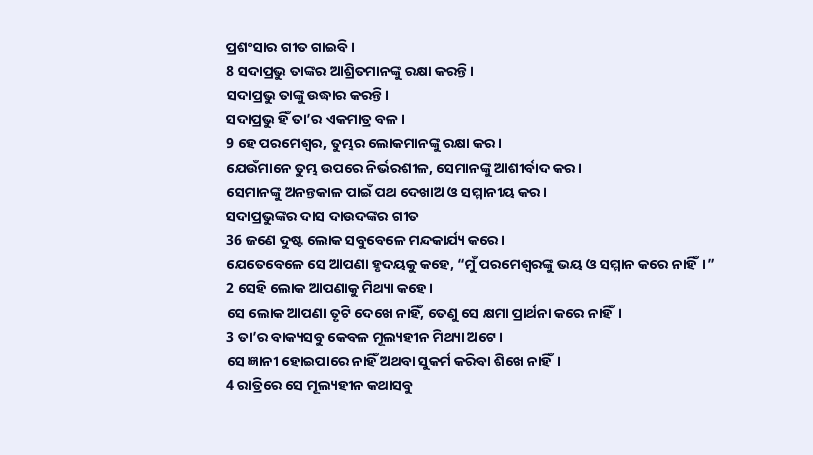ପ୍ରଶଂସାର ଗୀତ ଗାଇବି।
8 ସଦାପ୍ରଭୁ ତାଙ୍କର ଆଶ୍ରିତମାନଙ୍କୁ ରକ୍ଷା କରନ୍ତି।
ସଦାପ୍ରଭୁ ତାଙ୍କୁ ଉଦ୍ଧାର କରନ୍ତି।
ସଦାପ୍ରଭୁ ହିଁ ତା’ର ଏକମାତ୍ର ବଳ।
9 ହେ ପରମେଶ୍ୱର, ତୁମ୍ଭର ଲୋକମାନଙ୍କୁ ରକ୍ଷା କର।
ଯେଉଁମାନେ ତୁମ୍ଭ ଉପରେ ନିର୍ଭରଶୀଳ, ସେମାନଙ୍କୁ ଆଶୀର୍ବାଦ କର।
ସେମାନଙ୍କୁ ଅନନ୍ତକାଳ ପାଇଁ ପଥ ଦେଖାଅ ଓ ସମ୍ମାନୀୟ କର।
ସଦାପ୍ରଭୁଙ୍କର ଦାସ ଦାଉଦଙ୍କର ଗୀତ
36 ଜଣେ ଦୁଷ୍ଟ ଲୋକ ସବୁବେଳେ ମନ୍ଦକାର୍ଯ୍ୟ କରେ।
ଯେତେବେଳେ ସେ ଆପଣା ହୃଦୟକୁ କହେ, “ମୁଁ ପରମେଶ୍ୱରଙ୍କୁ ଭୟ ଓ ସମ୍ମାନ କରେ ନାହିଁ।”
2 ସେହି ଲୋକ ଆପଣାକୁ ମିଥ୍ୟା କହେ।
ସେ ଲୋକ ଆପଣା ତୃଟି ଦେଖେ ନାହିଁ, ତେଣୁ ସେ କ୍ଷମା ପ୍ରାର୍ଥନା କରେ ନାହିଁ।
3 ତା’ର ବାକ୍ୟସବୁ କେବଳ ମୂଲ୍ୟହୀନ ମିଥ୍ୟା ଅଟେ।
ସେ ଜ୍ଞାନୀ ହୋଇପାରେ ନାହିଁ ଅଥବା ସୁକର୍ମ କରିବା ଶିଖେ ନାହିଁ।
4 ରାତ୍ରିରେ ସେ ମୂଲ୍ୟହୀନ କଥାସବୁ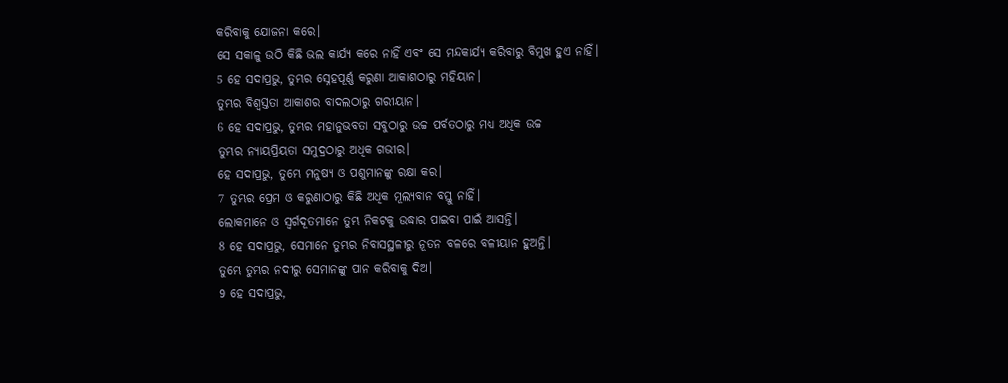କରିବାକୁ ଯୋଜନା କରେ।
ସେ ସକାଳୁ ଉଠି କିଛି ଭଲ କାର୍ଯ୍ୟ କରେ ନାହିଁ ଏବଂ ସେ ମନ୍ଦକାର୍ଯ୍ୟ କରିବାରୁ ବିମୁଖ ହୁଏ ନାହିଁ।
5 ହେ ସଦାପ୍ରଭୁ, ତୁମ୍ଭର ସ୍ନେହପୂର୍ଣ୍ଣ କରୁଣା ଆକାଶଠାରୁ ମହିୟାନ।
ତୁମ୍ଭର ବିଶ୍ୱସ୍ତତା ଆକାଶର ବାଦଲଠାରୁ ଗରୀୟାନ।
6 ହେ ସଦାପ୍ରଭୁ, ତୁମ୍ଭର ମହାନୁଭବତା ସବୁଠାରୁ ଉଚ୍ଚ ପର୍ବତଠାରୁ ମଧ୍ୟ ଅଧିକ ଉଚ୍ଚ
ତୁମ୍ଭର ନ୍ୟାୟପ୍ରିୟତା ସମୁଦ୍ରଠାରୁ ଅଧିକ ଗଭୀର।
ହେ ସଦାପ୍ରଭୁ, ତୁମ୍ଭେ ମନୁଷ୍ୟ ଓ ପଶୁମାନଙ୍କୁ ରକ୍ଷା କର।
7 ତୁମ୍ଭର ପ୍ରେମ ଓ କରୁଣାଠାରୁ କିଛି ଅଧିକ ମୂଲ୍ୟବାନ ବସ୍ତୁ ନାହିଁ।
ଲୋକମାନେ ଓ ସ୍ୱର୍ଗଦୂତମାନେ ତୁମ୍ଭ ନିକଟକୁ ଉଦ୍ଧାର ପାଇବା ପାଇଁ ଆସନ୍ତି।
8 ହେ ସଦାପ୍ରଭୁ, ସେମାନେ ତୁମ୍ଭର ନିବାସସ୍ଥଳୀରୁ ନୂତନ ବଳରେ ବଳୀୟାନ ହୁଅନ୍ତି।
ତୁମ୍ଭେ ତୁମ୍ଭର ନଦୀରୁ ସେମାନଙ୍କୁ ପାନ କରିବାକୁ ଦିଅ।
9 ହେ ସଦାପ୍ରଭୁ,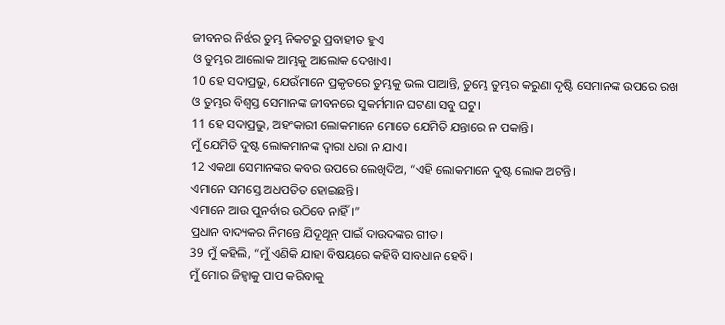ଜୀବନର ନିର୍ଝର ତୁମ୍ଭ ନିକଟରୁ ପ୍ରବାହୀତ ହୁଏ
ଓ ତୁମ୍ଭର ଆଲୋକ ଆମ୍ଭକୁ ଆଲୋକ ଦେଖାଏ।
10 ହେ ସଦାପ୍ରଭୁ, ଯେଉଁମାନେ ପ୍ରକୃତରେ ତୁମ୍ଭକୁ ଭଲ ପାଆନ୍ତି, ତୁମ୍ଭେ ତୁମ୍ଭର କରୁଣା ଦୃଷ୍ଟି ସେମାନଙ୍କ ଉପରେ ରଖ
ଓ ତୁମ୍ଭର ବିଶ୍ୱସ୍ତ ସେମାନଙ୍କ ଜୀବନରେ ସୁକର୍ମମାନ ଘଟଣା ସବୁ ଘଟୁ।
11 ହେ ସଦାପ୍ରଭୁ, ଅହଂକାରୀ ଲୋକମାନେ ମୋତେ ଯେମିତି ଯନ୍ତାରେ ନ ପକାନ୍ତି।
ମୁଁ ଯେମିତି ଦୁଷ୍ଟ ଲୋକମାନଙ୍କ ଦ୍ୱାରା ଧରା ନ ଯାଏ।
12 ଏକଥା ସେମାନଙ୍କର କବର ଉପରେ ଲେଖିଦିଅ, “ଏହି ଲୋକମାନେ ଦୁଷ୍ଟ ଲୋକ ଅଟନ୍ତି।
ଏମାନେ ସମସ୍ତେ ଅଧପତିତ ହୋଇଛନ୍ତି।
ଏମାନେ ଆଉ ପୁନର୍ବାର ଉଠିବେ ନାହିଁ।”
ପ୍ରଧାନ ବାଦ୍ୟକର ନିମନ୍ତେ ଯିଦୂଥୂନ୍ ପାଇଁ ଦାଉଦଙ୍କର ଗୀତ।
39 ମୁଁ କହିଲି, “ମୁଁ ଏଣିକି ଯାହା ବିଷୟରେ କହିବି ସାବଧାନ ହେବି।
ମୁଁ ମୋର ଜିହ୍ୱାକୁ ପାପ କରିବାକୁ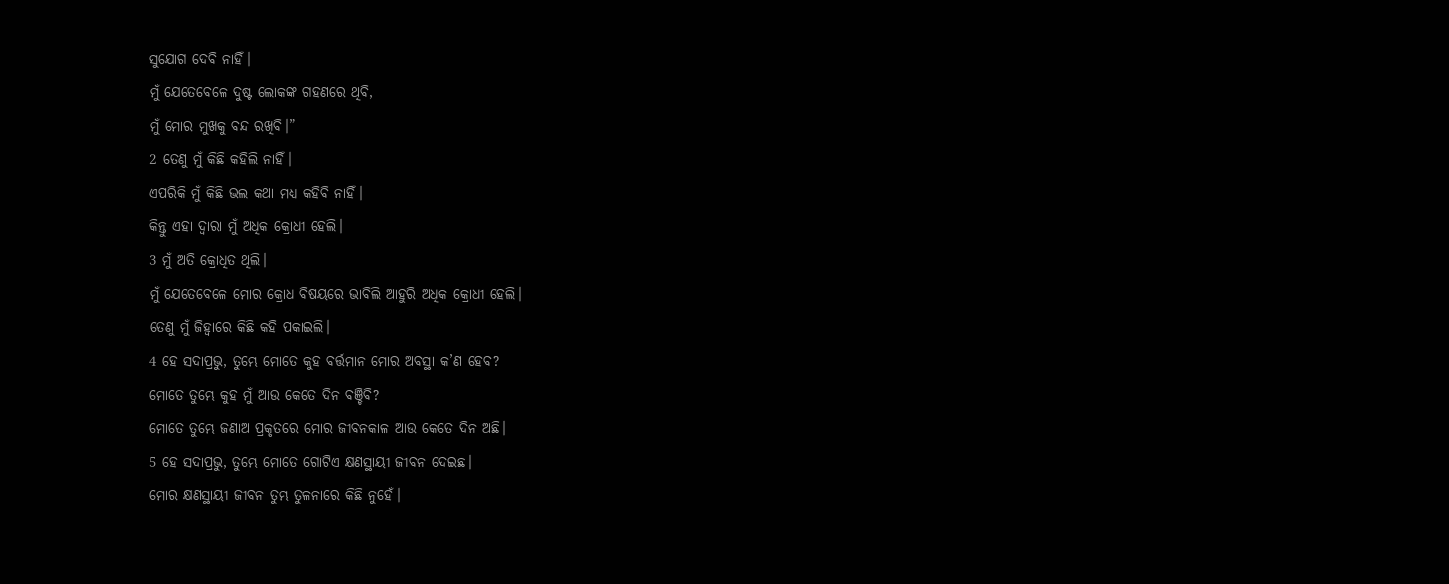ସୁଯୋଗ ଦେବି ନାହିଁ।
ମୁଁ ଯେତେବେଳେ ଦୁଷ୍ଟ ଲୋକଙ୍କ ଗହଣରେ ଥିବି,
ମୁଁ ମୋର ମୁଖକୁ ବନ୍ଦ ରଖିବି।”
2 ତେଣୁ ମୁଁ କିଛି କହିଲି ନାହିଁ।
ଏପରିକି ମୁଁ କିଛି ଭଲ କଥା ମଧ୍ୟ କହିବି ନାହିଁ।
କିନ୍ତୁ ଏହା ଦ୍ୱାରା ମୁଁ ଅଧିକ କ୍ରୋଧୀ ହେଲି।
3 ମୁଁ ଅତି କ୍ରୋଧିତ ଥିଲି।
ମୁଁ ଯେତେବେଳେ ମୋର କ୍ରୋଧ ବିଷୟରେ ଭାବିଲି ଆହୁରି ଅଧିକ କ୍ରୋଧୀ ହେଲି।
ତେଣୁ ମୁଁ ଜିହ୍ୱାରେ କିଛି କହି ପକାଇଲି।
4 ହେ ସଦାପ୍ରଭୁ, ତୁମ୍ଭେ ମୋତେ କୁହ ବର୍ତ୍ତମାନ ମୋର ଅବସ୍ଥା କ’ଣ ହେବ?
ମୋତେ ତୁମ୍ଭେ କୁହ ମୁଁ ଆଉ କେତେ ଦିନ ବଞ୍ଚିବି?
ମୋତେ ତୁମ୍ଭେ ଜଣାଅ ପ୍ରକୃତରେ ମୋର ଜୀବନକାଳ ଆଉ କେତେ ଦିନ ଅଛି।
5 ହେ ସଦାପ୍ରଭୁ, ତୁମ୍ଭେ ମୋତେ ଗୋଟିଏ କ୍ଷଣସ୍ଥାୟୀ ଜୀବନ ଦେଇଛ।
ମୋର କ୍ଷଣସ୍ଥାୟୀ ଜୀବନ ତୁମ୍ଭ ତୁଳନାରେ କିଛି ନୁହେଁ।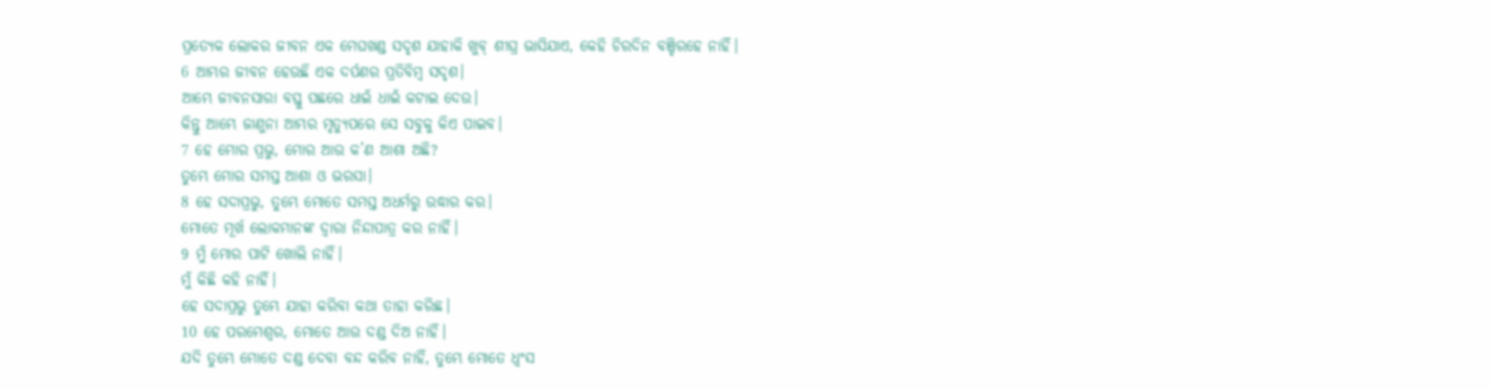ପ୍ରତ୍ୟେକ ଲୋକର ଜୀବନ ଏକ ମେଘଖଣ୍ଡ ସଦୃଶ ଯାହାକି ଖୁବ୍ ଶୀଘ୍ର ଭାସିଯାଏ, କେହି ଚିରଦିନ ବଞ୍ଚିରହେ ନାହିଁ।
6 ଆମ୍ଭର ଜୀବନ ହେଉଛି ଏକ ଦର୍ପଣର ପ୍ରତିବିମ୍ବ ସଦୃଶ।
ଆମ୍ଭେ ଜୀବନସାରା ବସ୍ତୁ ପଛରେ ଧାଇଁ ଧାଇଁ କଟାଇ ଦେଉ।
କିନ୍ତୁ ଆମ୍ଭେ ଜାଣୁନା ଆମ୍ଭର ମୃତ୍ୟୁପରେ ସେ ସବୁକୁ କିଏ ପାଇବ।
7 ହେ ମୋର ପ୍ରଭୁ, ମୋର ଆଉ କ’ଣ ଆଶା ଅଛି?
ତୁମ୍ଭେ ମୋର ସମସ୍ତ ଆଶା ଓ ଭରସା।
8 ହେ ସଦାପ୍ରଭୁ, ତୁମ୍ଭେ ମୋତେ ସମସ୍ତ ଅଧର୍ମରୁ ଉଦ୍ଧାର କର।
ମୋତେ ମୂର୍ଖ ଲୋକମାନଙ୍କ ଦ୍ୱାରା ନିନ୍ଦାପାତ୍ର କର ନାହିଁ।
9 ମୁଁ ମୋର ପାଟି ଖୋଲି ନାହିଁ।
ମୁଁ କିଛି କହି ନାହିଁ।
ହେ ସଦାପ୍ରଭୁ ତୁମ୍ଭେ ଯାହା କରିବା କଥା ତାହା କରିଛ।
10 ହେ ପରମେଶ୍ୱର, ମୋତେ ଆଉ ଦଣ୍ଡ ଦିଅ ନାହିଁ।
ଯଦି ତୁମ୍ଭେ ମୋତେ ଦଣ୍ଡ ଦେବା ବନ୍ଦ କରିବ ନାହିଁ, ତୁମ୍ଭେ ମୋତେ ଧ୍ୱଂସ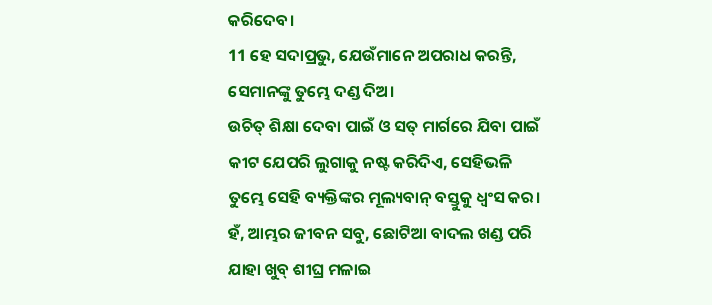କରିଦେବ।
11 ହେ ସଦାପ୍ରଭୁ, ଯେଉଁମାନେ ଅପରାଧ କରନ୍ତି, ସେମାନଙ୍କୁ ତୁମ୍ଭେ ଦଣ୍ଡ ଦିଅ।
ଉଚିତ୍ ଶିକ୍ଷା ଦେବା ପାଇଁ ଓ ସତ୍ ମାର୍ଗରେ ଯିବା ପାଇଁ କୀଟ ଯେପରି ଲୁଗାକୁ ନଷ୍ଟ କରିଦିଏ, ସେହିଭଳି ତୁମ୍ଭେ ସେହି ବ୍ୟକ୍ତିଙ୍କର ମୂଲ୍ୟବାନ୍ ବସ୍ତୁକୁ ଧ୍ୱଂସ କର।
ହଁ, ଆମ୍ଭର ଜୀବନ ସବୁ, ଛୋଟିଆ ବାଦଲ ଖଣ୍ଡ ପରି ଯାହା ଖୁବ୍ ଶୀଘ୍ର ମଳାଇ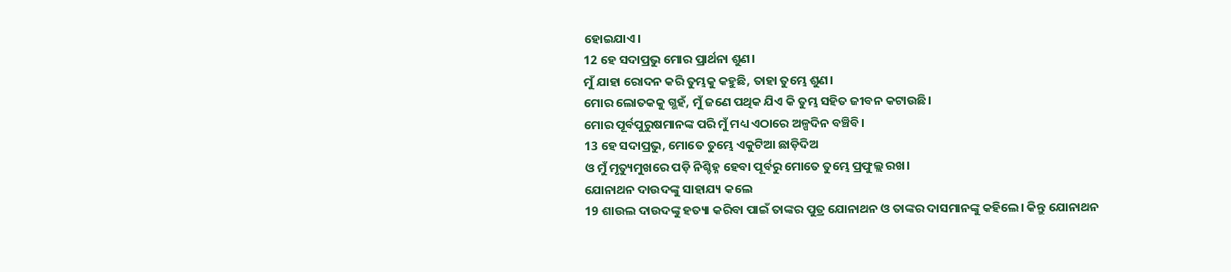ହୋଇଯାଏ।
12 ହେ ସଦାପ୍ରଭୁ ମୋର ପ୍ରାର୍ଥନା ଶୁଣ।
ମୁଁ ଯାହା ରୋଦନ କରି ତୁମ୍ଭକୁ କହୁଛି, ତାହା ତୁମ୍ଭେ ଶୁଣ।
ମୋର ଲୋତକକୁ ଗ୍ଭହଁ, ମୁଁ ଜଣେ ପଥିକ ଯିଏ କି ତୁମ୍ଭ ସହିତ ଜୀବନ କଟାଉଛି।
ମୋର ପୂର୍ବପୁରୁଷମାନଙ୍କ ପରି ମୁଁ ମଧ୍ୟ ଏଠାରେ ଅଳ୍ପଦିନ ବଞ୍ଚିବି।
13 ହେ ସଦାପ୍ରଭୁ, ମୋତେ ତୁମ୍ଭେ ଏକୁଟିଆ ଛାଡ଼ିଦିଅ
ଓ ମୁଁ ମୃତ୍ୟୁମୁଖରେ ପଡ଼ି ନିଶ୍ଚିହ୍ନ ହେବା ପୂର୍ବରୁ ମୋତେ ତୁମ୍ଭେ ପ୍ରଫୁଲ୍ଲ ରଖ।
ଯୋନାଥନ ଦାଉଦଙ୍କୁ ସାହାଯ୍ୟ କଲେ
19 ଶାଉଲ ଦାଉଦଙ୍କୁ ହତ୍ୟା କରିବା ପାଇଁ ତାଙ୍କର ପୁତ୍ର ଯୋନାଥନ ଓ ତାଙ୍କର ଦାସମାନଙ୍କୁ କହିଲେ। କିନ୍ତୁ ଯୋନାଥନ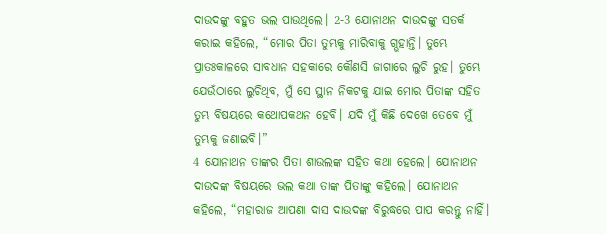ଦାଉଦଙ୍କୁ ବହୁତ ଭଲ ପାଉଥିଲେ। 2-3 ଯୋନାଥନ ଦାଉଦଙ୍କୁ ସତର୍କ କରାଇ କହିଲେ, “ମୋର ପିତା ତୁମ୍ଭକୁ ମାରିବାକୁ ଗ୍ଭହାନ୍ତି। ତୁମ୍ଭେ ପ୍ରାତଃକାଳରେ ସାବଧାନ ସହକାରେ କୌଣସି ଜାଗାରେ ଲୁଚି ରୁହ। ତୁମ୍ଭେ ଯେଉଁଠାରେ ଲୁଚିଥିବ, ମୁଁ ସେ ସ୍ଥାନ ନିକଟକୁ ଯାଇ ମୋର ପିତାଙ୍କ ସହିତ ତୁମ୍ଭ ବିଷୟରେ କଥୋପକଥନ ହେବି। ଯଦି ମୁଁ କିଛି ଦେଖେ ତେବେ ମୁଁ ତୁମ୍ଭକୁ ଜଣାଇବି।”
4 ଯୋନାଥନ ତାଙ୍କର ପିତା ଶାଉଲଙ୍କ ସହିତ କଥା ହେଲେ। ଯୋନାଥନ ଦାଉଦଙ୍କ ବିଷୟରେ ଭଲ କଥା ତାଙ୍କ ପିତାଙ୍କୁ କହିଲେ। ଯୋନାଥନ କହିଲେ, “ମହାରାଜ ଆପଣା ଦାସ ଦାଉଦଙ୍କ ବିରୁଦ୍ଧରେ ପାପ କରନ୍ତୁ ନାହିଁ।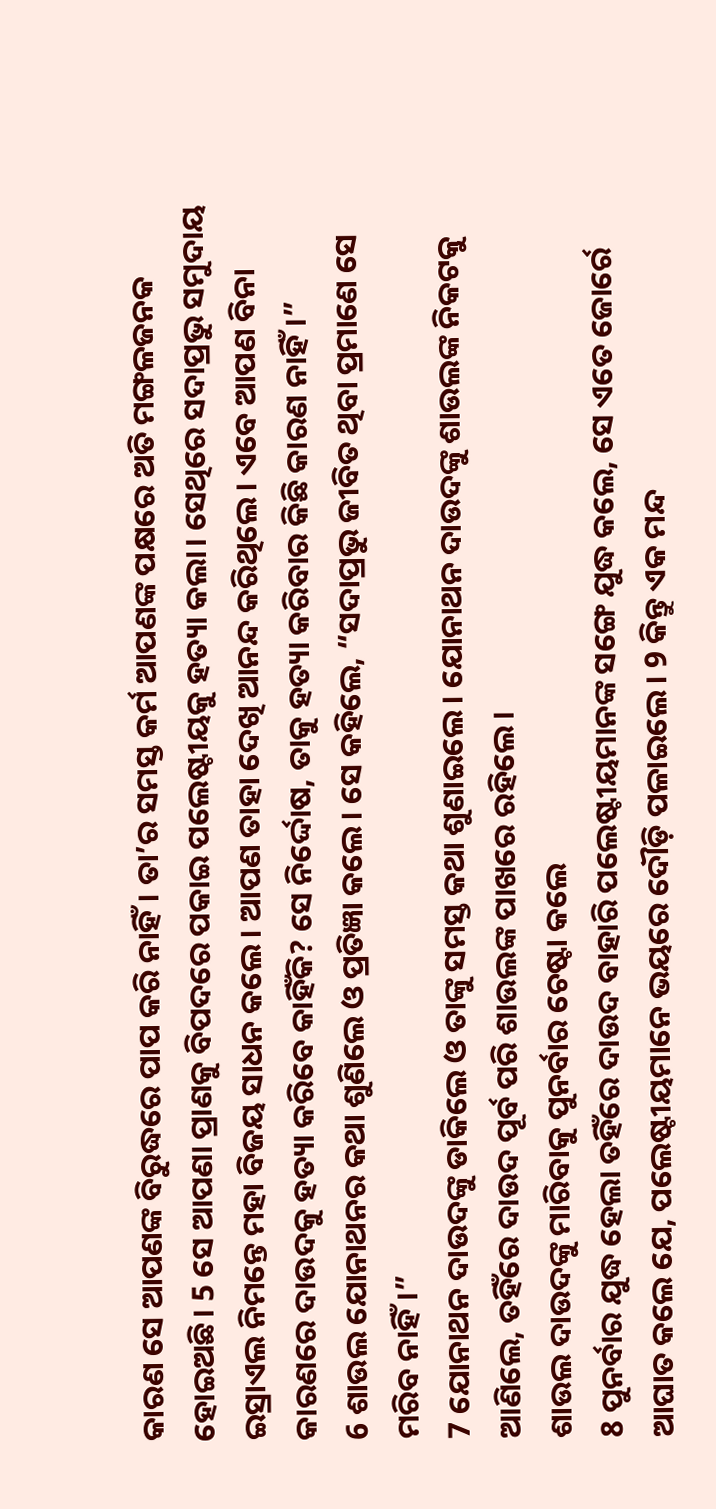କାରଣ ସେ ଆପଣଙ୍କ ବିରୁଦ୍ଧରେ ପାପ କରି ନାହିଁ। ତା’ର ସମସ୍ତ କର୍ମ ଆପଣଙ୍କ ପକ୍ଷରେ ଅତି ମଙ୍ଗଳଜନକ ହୋଇଅଛି। 5 ସେ ଆପଣା ପ୍ରାଣକୁ ବିପଦରେ ପକାଇ ପଲେଷ୍ଟୀୟକୁ ହତ୍ୟା କଲା। ସେଥିରେ ସଦାପ୍ରଭୁ ସମୁଦାୟ ଇସ୍ରାଏଲ ନିମନ୍ତେ ମହା ବିଜୟ ସାଧନ କଲେ। ଆପଣ ତାହା ଦେଖି ଆନନ୍ଦ କରିଥିଲେ। ଏବେ ଆପଣ ବିନା କାରଣରେ ଦାଉଦକୁ ହତ୍ୟା କରିବେ କାହିଁକି? ସେ ନିର୍ଦ୍ଦୋଷ, ତାକୁ ହତ୍ୟା କରିବାର କିଛି କାରଣ ନାହିଁ।”
6 ଶାଉଲ ଯୋନାଥନର କଥା ଶୁଣିଲେ ଓ ପ୍ରତିଜ୍ଞା କଲେ। ସେ କହିଲେ, “ସଦାପ୍ରଭୁ ଜୀବିତ ଥିବା ପ୍ରମାଣେ ସେ ମରିବ ନାହିଁ।”
7 ଯୋନାଥନ ଦାଉଦଙ୍କୁ ଡାକିଲେ ଓ ତାଙ୍କୁ ସମସ୍ତ କଥା ଶୁଣାଇଲେ। ଯୋନାଥନ ଦାଉଦଙ୍କୁ ଶାଉଲଙ୍କ ନିକଟକୁ ଆଣିଲେ, ତହିଁରେ ଦାଉଦ ପୂର୍ବ ପରି ଶାଉଲଙ୍କ ପାଖରେ ରହିଲେ।
ଶାଉଲ ଦାଉଦଙ୍କୁ ମାରିବାକୁ ପୁନର୍ବାର ଚେଷ୍ଟା କଲେ
8 ପୁନର୍ବାର ଯୁଦ୍ଧ ହେଲା ତହିଁରେ ଦାଉଦ ବାହାରି ପଲେଷ୍ଟୀୟମାନଙ୍କ ସଙ୍ଗେ ଯୁଦ୍ଧ କଲେ, ସେ ଏତେ ଜୋର୍ରେ ଆଘାତ କଲେ ଯେ, ପଲେଷ୍ଟୀୟମାନେ ଭୟରେ ଦୌଡ଼ି ପଳାଇଲେ। 9 କିନ୍ତୁ ଏକ ମନ୍ଦ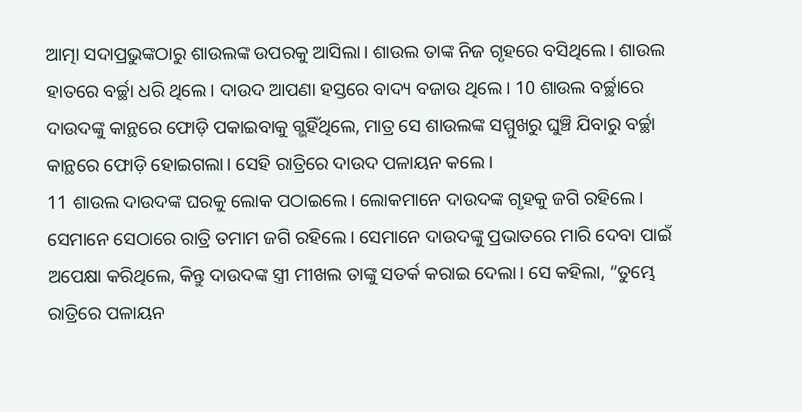ଆତ୍ମା ସଦାପ୍ରଭୁଙ୍କଠାରୁ ଶାଉଲଙ୍କ ଉପରକୁ ଆସିଲା। ଶାଉଲ ତାଙ୍କ ନିଜ ଗୃହରେ ବସିଥିଲେ। ଶାଉଲ ହାତରେ ବର୍ଚ୍ଛା ଧରି ଥିଲେ। ଦାଉଦ ଆପଣା ହସ୍ତରେ ବାଦ୍ୟ ବଜାଉ ଥିଲେ। 10 ଶାଉଲ ବର୍ଚ୍ଛାରେ ଦାଉଦଙ୍କୁ କାନ୍ଥରେ ଫୋଡ଼ି ପକାଇବାକୁ ଗ୍ଭହିଁଥିଲେ, ମାତ୍ର ସେ ଶାଉଲଙ୍କ ସମ୍ମୁଖରୁ ଘୁଞ୍ଚି ଯିବାରୁ ବର୍ଚ୍ଛା କାନ୍ଥରେ ଫୋଡ଼ି ହୋଇଗଲା। ସେହି ରାତ୍ରିରେ ଦାଉଦ ପଳାୟନ କଲେ।
11 ଶାଉଲ ଦାଉଦଙ୍କ ଘରକୁ ଲୋକ ପଠାଇଲେ। ଲୋକମାନେ ଦାଉଦଙ୍କ ଗୃହକୁ ଜଗି ରହିଲେ। ସେମାନେ ସେଠାରେ ରାତ୍ରି ତମାମ ଜଗି ରହିଲେ। ସେମାନେ ଦାଉଦଙ୍କୁ ପ୍ରଭାତରେ ମାରି ଦେବା ପାଇଁ ଅପେକ୍ଷା କରିଥିଲେ, କିନ୍ତୁ ଦାଉଦଙ୍କ ସ୍ତ୍ରୀ ମୀଖଲ ତାଙ୍କୁ ସତର୍କ କରାଇ ଦେଲା। ସେ କହିଲା, “ତୁମ୍ଭେ ରାତ୍ରିରେ ପଳାୟନ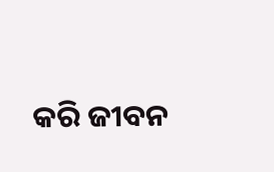କରି ଜୀବନ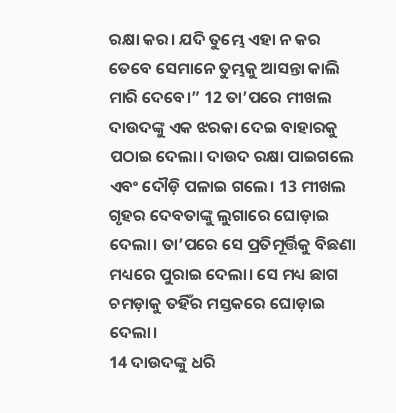ରକ୍ଷା କର। ଯଦି ତୁମ୍ଭେ ଏହା ନ କର ତେବେ ସେମାନେ ତୁମ୍ଭକୁ ଆସନ୍ତା କାଲି ମାରି ଦେବେ।” 12 ତା’ପରେ ମୀଖଲ ଦାଉଦଙ୍କୁ ଏକ ଝରକା ଦେଇ ବାହାରକୁ ପଠାଇ ଦେଲା। ଦାଉଦ ରକ୍ଷା ପାଇଗଲେ ଏବଂ ଦୌଡ଼ି ପଳାଇ ଗଲେ। 13 ମୀଖଲ ଗୃହର ଦେବତାଙ୍କୁ ଲୁଗାରେ ଘୋଡ଼ାଇ ଦେଲା। ତା’ପରେ ସେ ପ୍ରତିମୂର୍ତ୍ତିକୁ ବିଛଣା ମଧ୍ୟରେ ପୁରାଇ ଦେଲା। ସେ ମଧ୍ୟ ଛାଗ ଚମଡ଼ାକୁ ତହିଁର ମସ୍ତକରେ ଘୋଡ଼ାଇ ଦେଲା।
14 ଦାଉଦଙ୍କୁ ଧରି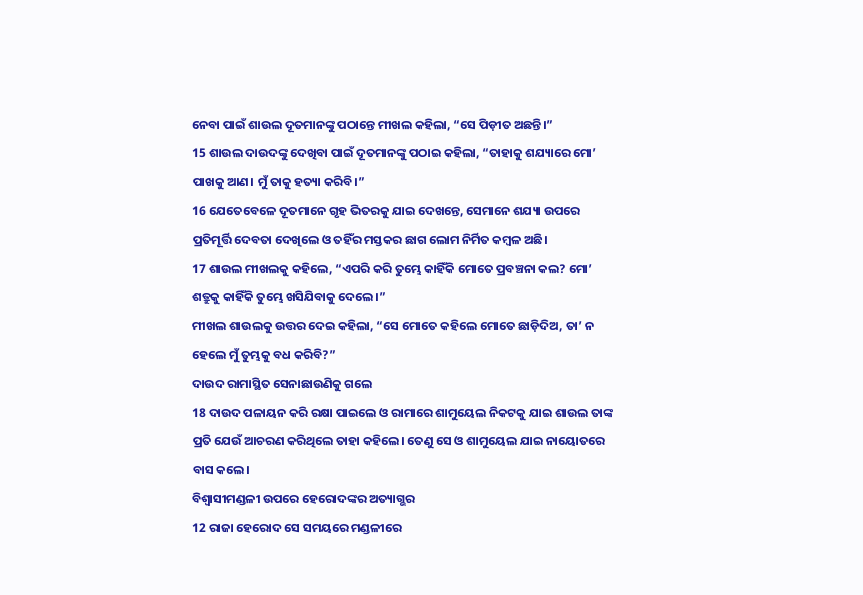ନେବା ପାଇଁ ଶାଉଲ ଦୂତମାନଙ୍କୁ ପଠାନ୍ତେ ମୀଖଲ କହିଲା, “ସେ ପିଡ଼ୀତ ଅଛନ୍ତି।”
15 ଶାଉଲ ଦାଉଦଙ୍କୁ ଦେଖିବା ପାଇଁ ଦୂତମାନଙ୍କୁ ପଠାଇ କହିଲା, “ତାହାକୁ ଶଯ୍ୟାରେ ମୋ’ ପାଖକୁ ଆଣ। ମୁଁ ତାକୁ ହତ୍ୟା କରିବି।”
16 ଯେତେବେଳେ ଦୂତମାନେ ଗୃହ ଭିତରକୁ ଯାଇ ଦେଖନ୍ତେ, ସେମାନେ ଶଯ୍ୟା ଉପରେ ପ୍ରତିମୂର୍ତ୍ତି ଦେବତା ଦେଖିଲେ ଓ ତହିଁର ମସ୍ତକର ଛାଗ ଲୋମ ନିର୍ମିତ କମ୍ବଳ ଅଛି।
17 ଶାଉଲ ମୀଖଲକୁ କହିଲେ, “ଏପରି କରି ତୁମ୍ଭେ କାହିଁକି ମୋତେ ପ୍ରବଞ୍ଚନା କଲ? ମୋ’ ଶତ୍ରୁକୁ କାହିଁକି ତୁମ୍ଭେ ଖସିଯିବାକୁ ଦେଲେ।”
ମୀଖଲ ଶାଉଲକୁ ଉତ୍ତର ଦେଇ କହିଲା, “ସେ ମୋତେ କହିଲେ ମୋତେ ଛାଡ଼ିଦିଅ, ତା’ ନ ହେଲେ ମୁଁ ତୁମ୍ଭକୁ ବଧ କରିବି?”
ଦାଉଦ ରାମାସ୍ଥିତ ସେନାଛାଉଣିକୁ ଗଲେ
18 ଦାଉଦ ପଳାୟନ କରି ରକ୍ଷା ପାଇଲେ ଓ ରାମାରେ ଶାମୁୟେଲ ନିକଟକୁ ଯାଇ ଶାଉଲ ତାଙ୍କ ପ୍ରତି ଯେଉଁ ଆଚରଣ କରିଥିଲେ ତାହା କହିଲେ। ତେଣୁ ସେ ଓ ଶାମୁୟେଲ ଯାଇ ନାୟୋତରେ ବାସ କଲେ।
ବିଶ୍ୱାସୀମଣ୍ଡଳୀ ଉପରେ ହେରୋଦଙ୍କର ଅତ୍ୟାଗ୍ଭର
12 ରାଜା ହେରୋଦ ସେ ସମୟରେ ମଣ୍ଡଳୀରେ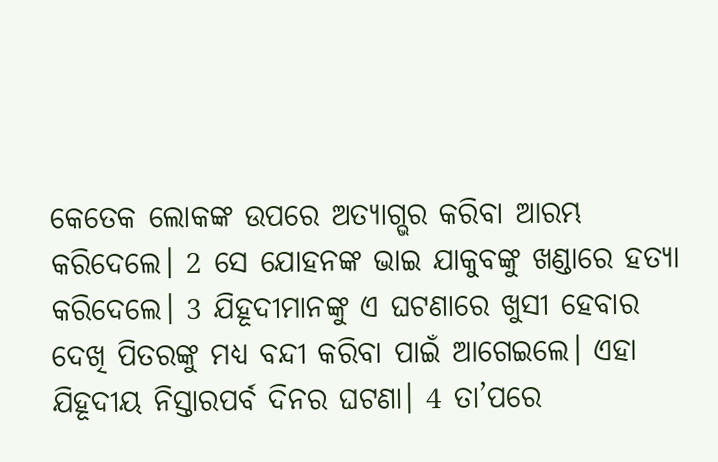କେତେକ ଲୋକଙ୍କ ଉପରେ ଅତ୍ୟାଗ୍ଭର କରିବା ଆରମ୍ଭ କରିଦେଲେ। 2 ସେ ଯୋହନଙ୍କ ଭାଇ ଯାକୁବଙ୍କୁ ଖଣ୍ଡାରେ ହତ୍ୟା କରିଦେଲେ। 3 ଯିହୂଦୀମାନଙ୍କୁ ଏ ଘଟଣାରେ ଖୁସୀ ହେବାର ଦେଖି ପିତରଙ୍କୁ ମଧ୍ୟ ବନ୍ଦୀ କରିବା ପାଇଁ ଆଗେଇଲେ। ଏହା ଯିହୂଦୀୟ ନିସ୍ତାରପର୍ବ ଦିନର ଘଟଣା। 4 ତା’ପରେ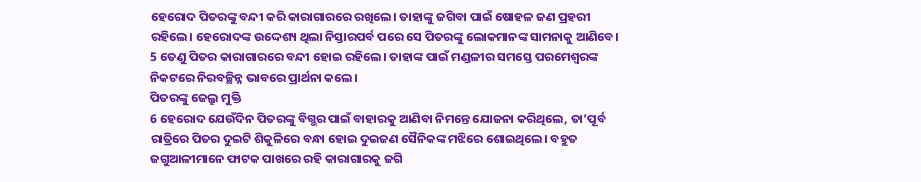ହେରୋଦ ପିତରଙ୍କୁ ବନ୍ଦୀ କରି କାରାଗାରରେ ରଖିଲେ। ତାହାଙ୍କୁ ଜଗିବା ପାଇଁ ଷୋହଳ ଜଣ ପ୍ରହରୀ ରହିଲେ। ହେରୋଦଙ୍କ ଉଦ୍ଦେଶ୍ୟ ଥିଲା ନିସ୍ତାରପର୍ବ ପରେ ସେ ପିତରଙ୍କୁ ଲୋକମାନଙ୍କ ସାମନାକୁ ଆଣିବେ। 5 ତେଣୁ ପିତର କାରାଗାରରେ ବନ୍ଦୀ ହୋଇ ରହିଲେ। ତାହାଙ୍କ ପାଇଁ ମଣ୍ଡଳୀର ସମସ୍ତେ ପରମେଶ୍ୱରଙ୍କ ନିକଟରେ ନିରବଚ୍ଛିନ୍ନ ଭାବରେ ପ୍ରାର୍ଥନା କଲେ।
ପିତରଙ୍କୁ ଜେଲ୍ରୁ ମୁକ୍ତି
6 ହେରୋଦ ଯେଉଁଦିନ ପିତରଙ୍କୁ ବିଗ୍ଭର ପାଇଁ ବାହାରକୁ ଆଣିବା ନିମନ୍ତେ ଯୋଜନା କରିଥିଲେ, ତା’ପୂର୍ବ ରାତ୍ରିରେ ପିତର ଦୁଇଟି ଶିକୁଳିରେ ବନ୍ଧା ହୋଇ ଦୁଇଜଣ ସୈନିକଙ୍କ ମଝିରେ ଶୋଇଥିଲେ। ବହୁତ ଜଗୁଆଳୀମାନେ ଫାଟକ ପାଖରେ ରହି କାରାଗାରକୁ ଜଗି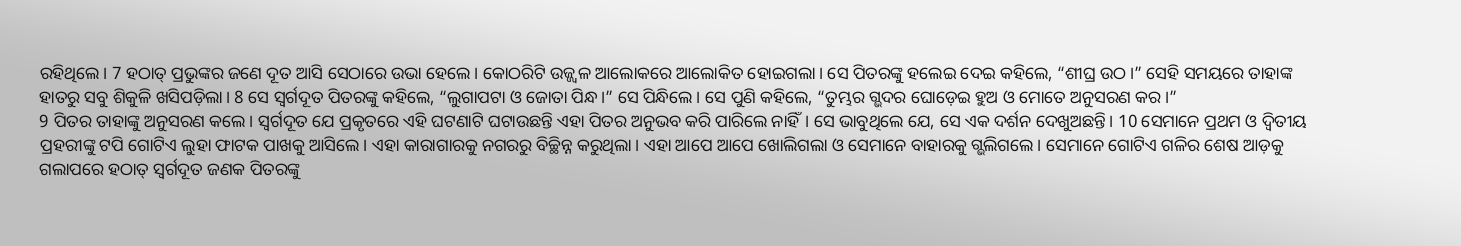ରହିଥିଲେ। 7 ହଠାତ୍ ପ୍ରଭୁଙ୍କର ଜଣେ ଦୂତ ଆସି ସେଠାରେ ଉଭା ହେଲେ। କୋଠରିଟି ଉଜ୍ଜ୍ୱଳ ଆଲୋକରେ ଆଲୋକିତ ହୋଇଗଲା। ସେ ପିତରଙ୍କୁ ହଲେଇ ଦେଇ କହିଲେ, “ଶୀଘ୍ର ଉଠ।” ସେହି ସମୟରେ ତାହାଙ୍କ ହାତରୁ ସବୁ ଶିକୁଳି ଖସିପଡ଼ିଲା। 8 ସେ ସ୍ୱର୍ଗଦୂତ ପିତରଙ୍କୁ କହିଲେ, “ଲୁଗାପଟା ଓ ଜୋତା ପିନ୍ଧ।” ସେ ପିନ୍ଧିଲେ। ସେ ପୁଣି କହିଲେ, “ତୁମ୍ଭର ଗ୍ଭଦର ଘୋଡ଼େଇ ହୁଅ ଓ ମୋତେ ଅନୁସରଣ କର।”
9 ପିତର ତାହାଙ୍କୁ ଅନୁସରଣ କଲେ। ସ୍ୱର୍ଗଦୂତ ଯେ ପ୍ରକୃତରେ ଏହି ଘଟଣାଟି ଘଟାଉଛନ୍ତି ଏହା ପିତର ଅନୁଭବ କରି ପାରିଲେ ନାହିଁ। ସେ ଭାବୁଥିଲେ ଯେ, ସେ ଏକ ଦର୍ଶନ ଦେଖୁଅଛନ୍ତି। 10 ସେମାନେ ପ୍ରଥମ ଓ ଦ୍ୱିତୀୟ ପ୍ରହରୀଙ୍କୁ ଟପି ଗୋଟିଏ ଲୁହା ଫାଟକ ପାଖକୁ ଆସିଲେ। ଏହା କାରାଗାରକୁ ନଗରରୁ ବିଚ୍ଛିନ୍ନ କରୁଥିଲା। ଏହା ଆପେ ଆପେ ଖୋଲିଗଲା ଓ ସେମାନେ ବାହାରକୁ ଗ୍ଭଲିଗଲେ। ସେମାନେ ଗୋଟିଏ ଗଳିର ଶେଷ ଆଡ଼କୁ ଗଲାପରେ ହଠାତ୍ ସ୍ୱର୍ଗଦୂତ ଜଣକ ପିତରଙ୍କୁ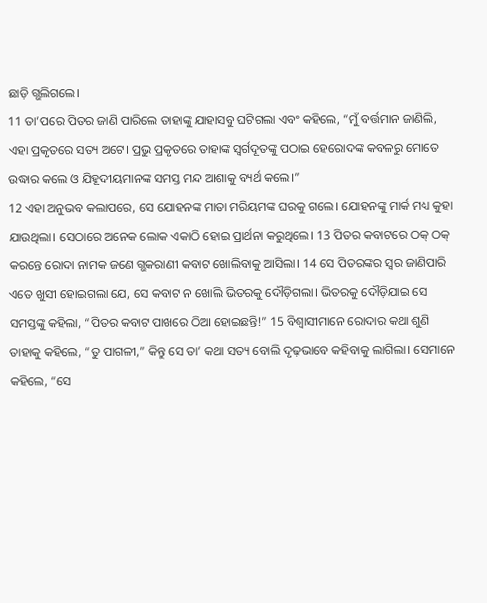ଛାଡ଼ି ଗ୍ଭଲିଗଲେ।
11 ତା’ପରେ ପିତର ଜାଣି ପାରିଲେ ତାହାଙ୍କୁ ଯାହାସବୁ ଘଟିଗଲା ଏବଂ କହିଲେ, “ମୁଁ ବର୍ତ୍ତମାନ ଜାଣିଲି, ଏହା ପ୍ରକୃତରେ ସତ୍ୟ ଅଟେ। ପ୍ରଭୁ ପ୍ରକୃତରେ ତାହାଙ୍କ ସ୍ୱର୍ଗଦୂତଙ୍କୁ ପଠାଇ ହେରୋଦଙ୍କ କବଳରୁ ମୋତେ ଉଦ୍ଧାର କଲେ ଓ ଯିହୂଦୀୟମାନଙ୍କ ସମସ୍ତ ମନ୍ଦ ଆଶାକୁ ବ୍ୟର୍ଥ କଲେ।”
12 ଏହା ଅନୁଭବ କଲାପରେ, ସେ ଯୋହନଙ୍କ ମାତା ମରିୟମଙ୍କ ଘରକୁ ଗଲେ। ଯୋହନଙ୍କୁ ମାର୍କ ମଧ୍ୟ କୁହା ଯାଉଥିଲା। ସେଠାରେ ଅନେକ ଲୋକ ଏକାଠି ହୋଇ ପ୍ରାର୍ଥନା କରୁଥିଲେ। 13 ପିତର କବାଟରେ ଠକ୍ ଠକ୍ କରନ୍ତେ ରୋଦା ନାମକ ଜଣେ ଗ୍ଭକରାଣୀ କବାଟ ଖୋଲିବାକୁ ଆସିଲା। 14 ସେ ପିତରଙ୍କର ସ୍ୱର ଜାଣିପାରି ଏତେ ଖୁସୀ ହୋଇଗଲା ଯେ, ସେ କବାଟ ନ ଖୋଲି ଭିତରକୁ ଦୌଡ଼ିଗଲା। ଭିତରକୁ ଦୌଡ଼ିଯାଇ ସେ ସମସ୍ତଙ୍କୁ କହିଲା, “ପିତର କବାଟ ପାଖରେ ଠିଆ ହୋଇଛନ୍ତି!” 15 ବିଶ୍ୱାସୀମାନେ ରୋଦାର କଥା ଶୁଣି ତାହାକୁ କହିଲେ, “ତୁ ପାଗଳୀ,” କିନ୍ତୁ ସେ ତା’ କଥା ସତ୍ୟ ବୋଲି ଦୃଢ଼ଭାବେ କହିବାକୁ ଲାଗିଲା। ସେମାନେ କହିଲେ, “ସେ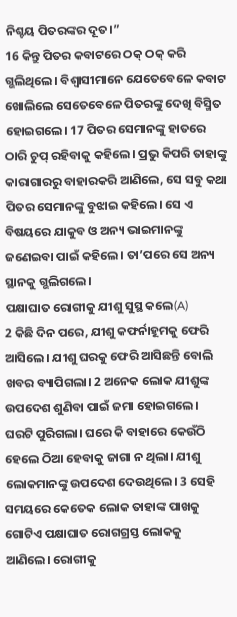ନିଶ୍ଚୟ ପିତରଙ୍କର ଦୂତ।”
16 କିନ୍ତୁ ପିତର କବାଟରେ ଠକ୍ ଠକ୍ କରି ଗ୍ଭଲିଥିଲେ। ବିଶ୍ୱାସୀମାନେ ଯେତେବେଳେ କବାଟ ଖୋଲିଲେ ସେତେବେଳେ ପିତରଙ୍କୁ ଦେଖି ବିସ୍ମିତ ହୋଇଗଲେ। 17 ପିତର ସେମାନଙ୍କୁ ହାତରେ ଠାରି ଚୁପ୍ ରହିବାକୁ କହିଲେ। ପ୍ରଭୁ କିପରି ତାହାଙ୍କୁ କାରାଗାରରୁ ବାହାରକରି ଆଣିଲେ, ସେ ସବୁ କଥା ପିତର ସେମାନଙ୍କୁ ବୁଝାଇ କହିଲେ। ସେ ଏ ବିଷୟରେ ଯାକୁବ ଓ ଅନ୍ୟ ଭାଇମାନଙ୍କୁ ଜଣେଇବା ପାଇଁ କହିଲେ। ତା’ପରେ ସେ ଅନ୍ୟ ସ୍ଥାନକୁ ଗ୍ଭଲିଗଲେ।
ପକ୍ଷାଘାତ ରୋଗୀକୁ ଯୀଶୁ ସୁସ୍ଥ କଲେ(A)
2 କିଛି ଦିନ ପରେ, ଯୀଶୁ କଫର୍ନାହୂମକୁ ଫେରି ଆସିଲେ। ଯୀଶୁ ଘରକୁ ଫେରି ଆସିଛନ୍ତି ବୋଲି ଖବର ବ୍ୟାପିଗଲା। 2 ଅନେକ ଲୋକ ଯୀଶୁଙ୍କ ଉପଦେଶ ଶୁଣିବା ପାଇଁ ଜମା ହୋଇଗଲେ। ଘରଟି ପୁରିଗଲା। ଘରେ କି ବାହାରେ କେଉଁଠି ହେଲେ ଠିଆ ହେବାକୁ ଜାଗା ନ ଥିଲା। ଯୀଶୁ ଲୋକମାନଙ୍କୁ ଉପଦେଶ ଦେଉଥିଲେ। 3 ସେହି ସମୟରେ କେତେକ ଲୋକ ତାହାଙ୍କ ପାଖକୁ ଗୋଟିଏ ପକ୍ଷାଘାତ ରୋଗଗ୍ରସ୍ତ ଲୋକକୁ ଆଣିଲେ। ରୋଗୀକୁ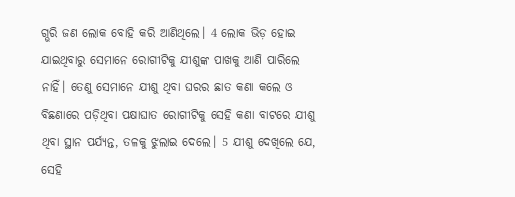ଗ୍ଭରି ଜଣ ଲୋକ ବୋହି କରି ଆଣିଥିଲେ। 4 ଲୋକ ଭିଡ଼ ହୋଇ ଯାଇଥିବାରୁ ସେମାନେ ରୋଗୀଟିକୁ ଯୀଶୁଙ୍କ ପାଖକୁ ଆଣି ପାରିଲେ ନାହିଁ। ତେଣୁ ସେମାନେ ଯୀଶୁ ଥିବା ଘରର ଛାତ କଣା କଲେ ଓ ବିଛଣାରେ ପଡ଼ିଥିବା ପକ୍ଷାଘାତ ରୋଗୀଟିକୁ ସେହି କଣା ବାଟରେ ଯୀଶୁ ଥିବା ସ୍ଥାନ ପର୍ଯ୍ୟନ୍ତ, ତଳକୁ ଝୁଲାଇ ଦେଲେ। 5 ଯୀଶୁ ଦେଖିଲେ ଯେ, ସେହି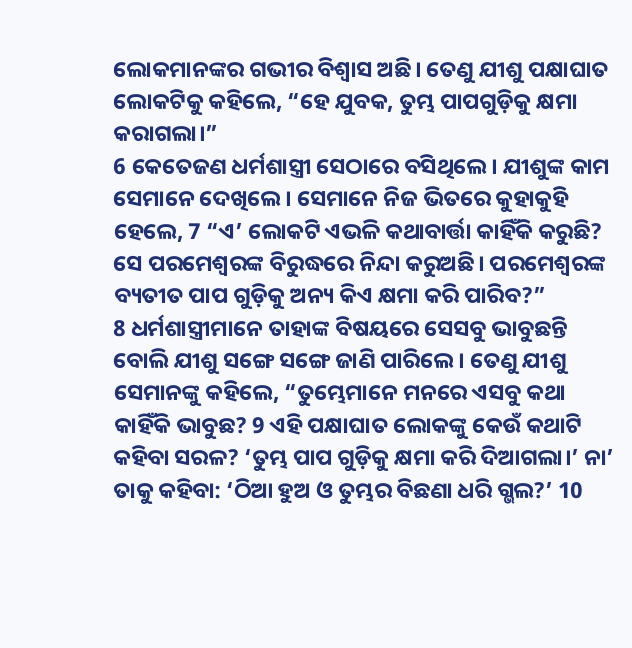ଲୋକମାନଙ୍କର ଗଭୀର ବିଶ୍ୱାସ ଅଛି। ତେଣୁ ଯୀଶୁ ପକ୍ଷାଘାତ ଲୋକଟିକୁ କହିଲେ, “ହେ ଯୁବକ, ତୁମ୍ଭ ପାପଗୁଡ଼ିକୁ କ୍ଷମା କରାଗଲା।”
6 କେତେଜଣ ଧର୍ମଶାସ୍ତ୍ରୀ ସେଠାରେ ବସିଥିଲେ। ଯୀଶୁଙ୍କ କାମ ସେମାନେ ଦେଖିଲେ। ସେମାନେ ନିଜ ଭିତରେ କୁହାକୁହି ହେଲେ, 7 “ଏ’ ଲୋକଟି ଏଭଳି କଥାବାର୍ତ୍ତା କାହିଁକି କରୁଛି? ସେ ପରମେଶ୍ୱରଙ୍କ ବିରୁଦ୍ଧରେ ନିନ୍ଦା କରୁଅଛି। ପରମେଶ୍ୱରଙ୍କ ବ୍ୟତୀତ ପାପ ଗୁଡ଼ିକୁ ଅନ୍ୟ କିଏ କ୍ଷମା କରି ପାରିବ?”
8 ଧର୍ମଶାସ୍ତ୍ରୀମାନେ ତାହାଙ୍କ ବିଷୟରେ ସେସବୁ ଭାବୁଛନ୍ତି ବୋଲି ଯୀଶୁ ସଙ୍ଗେ ସଙ୍ଗେ ଜାଣି ପାରିଲେ। ତେଣୁ ଯୀଶୁ ସେମାନଙ୍କୁ କହିଲେ, “ତୁମ୍ଭେମାନେ ମନରେ ଏସବୁ କଥା କାହିଁକି ଭାବୁଛ? 9 ଏହି ପକ୍ଷାଘାତ ଲୋକଙ୍କୁ କେଉଁ କଥାଟି କହିବା ସରଳ? ‘ତୁମ୍ଭ ପାପ ଗୁଡ଼ିକୁ କ୍ଷମା କରି ଦିଆଗଲା।’ ନା’ ତାକୁ କହିବା: ‘ଠିଆ ହୁଅ ଓ ତୁମ୍ଭର ବିଛଣା ଧରି ଗ୍ଭଲ?’ 10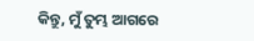କିନ୍ତୁ, ମୁଁ ତୁମ୍ଭ ଆଗରେ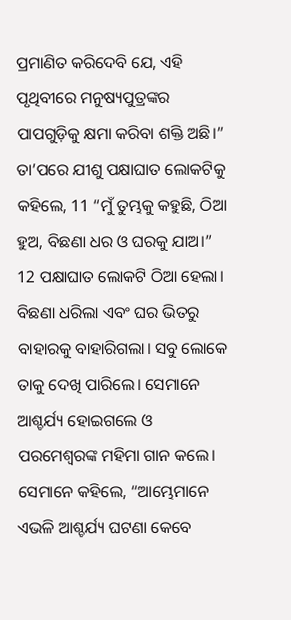ପ୍ରମାଣିତ କରିଦେବି ଯେ, ଏହି ପୃଥିବୀରେ ମନୁଷ୍ୟପୁତ୍ରଙ୍କର ପାପଗୁଡ଼ିକୁ କ୍ଷମା କରିବା ଶକ୍ତି ଅଛି।” ତା’ପରେ ଯୀଶୁ ପକ୍ଷାଘାତ ଲୋକଟିକୁ କହିଲେ, 11 “ମୁଁ ତୁମ୍ଭକୁ କହୁଛି, ଠିଆ ହୁଅ, ବିଛଣା ଧର ଓ ଘରକୁ ଯାଅ।”
12 ପକ୍ଷାଘାତ ଲୋକଟି ଠିଆ ହେଲା। ବିଛଣା ଧରିଲା ଏବଂ ଘର ଭିତରୁ ବାହାରକୁ ବାହାରିଗଲା। ସବୁ ଲୋକେ ତାକୁ ଦେଖି ପାରିଲେ। ସେମାନେ ଆଶ୍ଚର୍ଯ୍ୟ ହୋଇଗଲେ ଓ ପରମେଶ୍ୱରଙ୍କ ମହିମା ଗାନ କଲେ। ସେମାନେ କହିଲେ, “ଆମ୍ଭେମାନେ ଏଭଳି ଆଶ୍ଚର୍ଯ୍ୟ ଘଟଣା କେବେ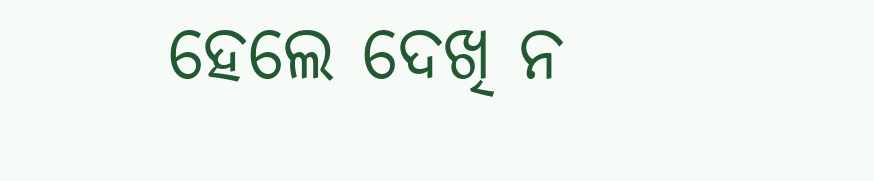ହେଲେ ଦେଖି ନ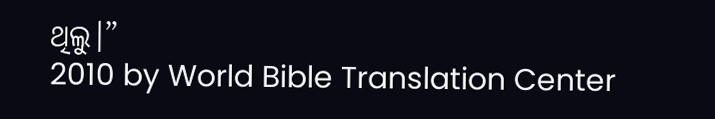ଥିଲୁ।”
2010 by World Bible Translation Center